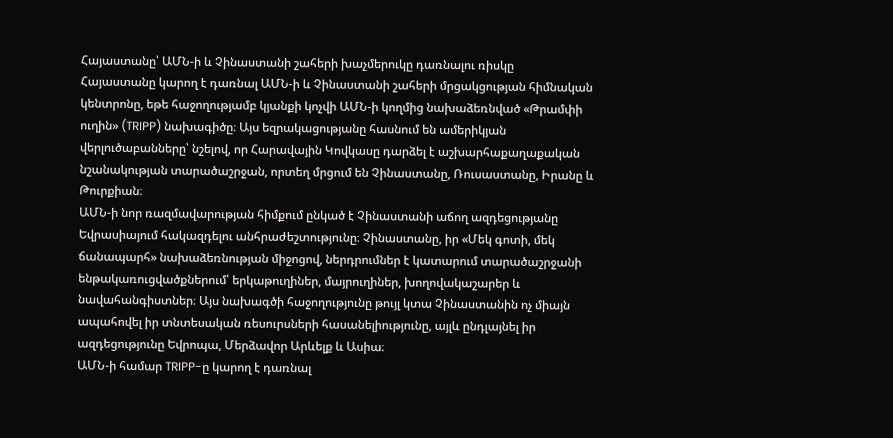Հայաստանը՝ ԱՄՆ-ի և Չինաստանի շահերի խաչմերուկը դառնալու ռիսկը
Հայաստանը կարող է դառնալ ԱՄՆ-ի և Չինաստանի շահերի մրցակցության հիմնական կենտրոնը, եթե հաջողությամբ կյանքի կոչվի ԱՄՆ-ի կողմից նախաձեռնված «Թրամփի ուղին» (TRIPP) նախագիծը։ Այս եզրակացությանը հասնում են ամերիկյան վերլուծաբանները՝ նշելով, որ Հարավային Կովկասը դարձել է աշխարհաքաղաքական նշանակության տարածաշրջան, որտեղ մրցում են Չինաստանը, Ռուսաստանը, Իրանը և Թուրքիան։
ԱՄՆ-ի նոր ռազմավարության հիմքում ընկած է Չինաստանի աճող ազդեցությանը Եվրասիայում հակազդելու անհրաժեշտությունը։ Չինաստանը, իր «Մեկ գոտի, մեկ ճանապարհ» նախաձեռնության միջոցով, ներդրումներ է կատարում տարածաշրջանի ենթակառուցվածքներում՝ երկաթուղիներ, մայրուղիներ, խողովակաշարեր և նավահանգիստներ։ Այս նախագծի հաջողությունը թույլ կտա Չինաստանին ոչ միայն ապահովել իր տնտեսական ռեսուրսների հասանելիությունը, այլև ընդլայնել իր ազդեցությունը Եվրոպա, Մերձավոր Արևելք և Ասիա։
ԱՄՆ-ի համար TRIPP-ը կարող է դառնալ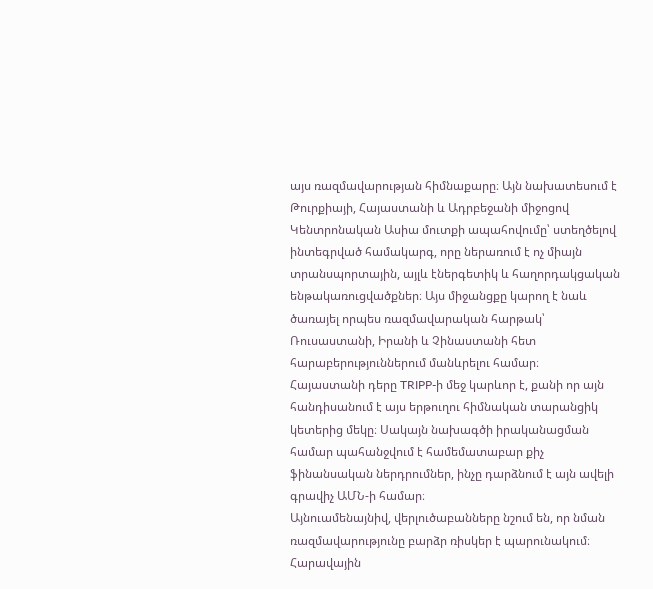այս ռազմավարության հիմնաքարը։ Այն նախատեսում է Թուրքիայի, Հայաստանի և Ադրբեջանի միջոցով Կենտրոնական Ասիա մուտքի ապահովումը՝ ստեղծելով ինտեգրված համակարգ, որը ներառում է ոչ միայն տրանսպորտային, այլև էներգետիկ և հաղորդակցական ենթակառուցվածքներ։ Այս միջանցքը կարող է նաև ծառայել որպես ռազմավարական հարթակ՝ Ռուսաստանի, Իրանի և Չինաստանի հետ հարաբերություններում մանևրելու համար։
Հայաստանի դերը TRIPP-ի մեջ կարևոր է, քանի որ այն հանդիսանում է այս երթուղու հիմնական տարանցիկ կետերից մեկը։ Սակայն նախագծի իրականացման համար պահանջվում է համեմատաբար քիչ ֆինանսական ներդրումներ, ինչը դարձնում է այն ավելի գրավիչ ԱՄՆ-ի համար։
Այնուամենայնիվ, վերլուծաբանները նշում են, որ նման ռազմավարությունը բարձր ռիսկեր է պարունակում։ Հարավային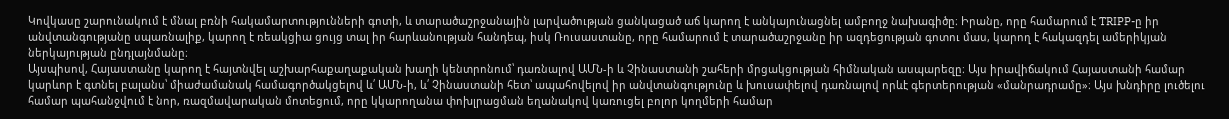Կովկասը շարունակում է մնալ բռնի հակամարտությունների գոտի, և տարածաշրջանային լարվածության ցանկացած աճ կարող է անկայունացնել ամբողջ նախագիծը։ Իրանը, որը համարում է TRIPP-ը իր անվտանգությանը սպառնալիք, կարող է ռեակցիա ցույց տալ իր հարևանության հանդեպ, իսկ Ռուսաստանը, որը համարում է տարածաշրջանը իր ազդեցության գոտու մաս, կարող է հակազդել ամերիկյան ներկայության ընդլայնմանը։
Այսպիսով, Հայաստանը կարող է հայտնվել աշխարհաքաղաքական խաղի կենտրոնում՝ դառնալով ԱՄՆ-ի և Չինաստանի շահերի մրցակցության հիմնական ասպարեզը։ Այս իրավիճակում Հայաստանի համար կարևոր է գտնել բալանս՝ միաժամանակ համագործակցելով և՛ ԱՄՆ-ի, և՛ Չինաստանի հետ՝ ապահովելով իր անվտանգությունը և խուսափելով դառնալով որևէ գերտերության «մանրադրամը»։ Այս խնդիրը լուծելու համար պահանջվում է նոր, ռազմավարական մոտեցում, որը կկարողանա փոխլրացման եղանակով կառուցել բոլոր կողմերի համար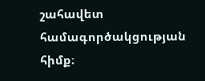շահավետ համագործակցության հիմք։